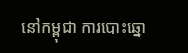នៅកម្ពុជា ការបោះឆ្នោ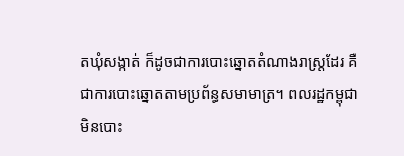តឃុំសង្កាត់ ក៏ដូចជាការបោះឆ្នោតតំណាងរាស្រ្តដែរ គឺជាការបោះឆ្នោតតាមប្រព័ន្ធសមាមាត្រ។ ពលរដ្ឋកម្ពុជាមិនបោះ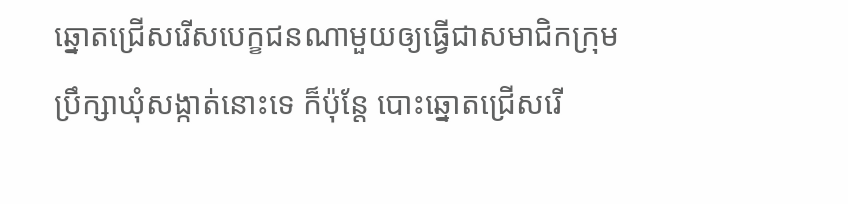ឆ្នោតជ្រើសរើសបេក្ខជនណាមួយឲ្យធ្វើជាសមាជិកក្រុមប្រឹក្សាឃុំសង្កាត់នោះទេ ក៏ប៉ុន្តែ បោះឆ្នោតជ្រើសរើ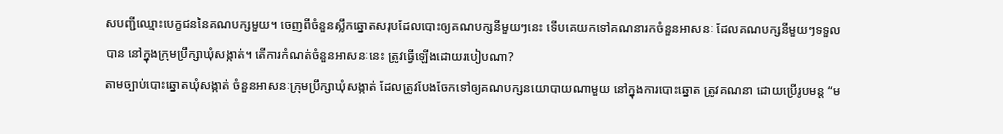សបញ្ជីឈ្មោះបេក្ខជននៃគណបក្សមួយ។ ចេញពីចំនួនស្លឹកឆ្នោតសរុបដែលបោះឲ្យគណបក្សនីមួយៗនេះ ទើបគេយកទៅគណនារកចំនួនអាសនៈ ដែលគណបក្សនីមួយៗទទួលបាន នៅក្នុងក្រុមប្រឹក្សាឃុំសង្កាត់។ តើការកំណត់ចំនួនអាសនៈនេះ ត្រូវធ្វើឡើងដោយរបៀបណា?
តាមច្បាប់បោះឆ្នោតឃុំសង្កាត់ ចំនួនអាសនៈក្រុមប្រឹក្សាឃុំសង្កាត់ ដែលត្រូវបែងចែកទៅឲ្យគណបក្សនយោបាយណាមួយ នៅក្នុងការបោះឆ្នោត ត្រូវគណនា ដោយប្រើរូបមន្ត “ម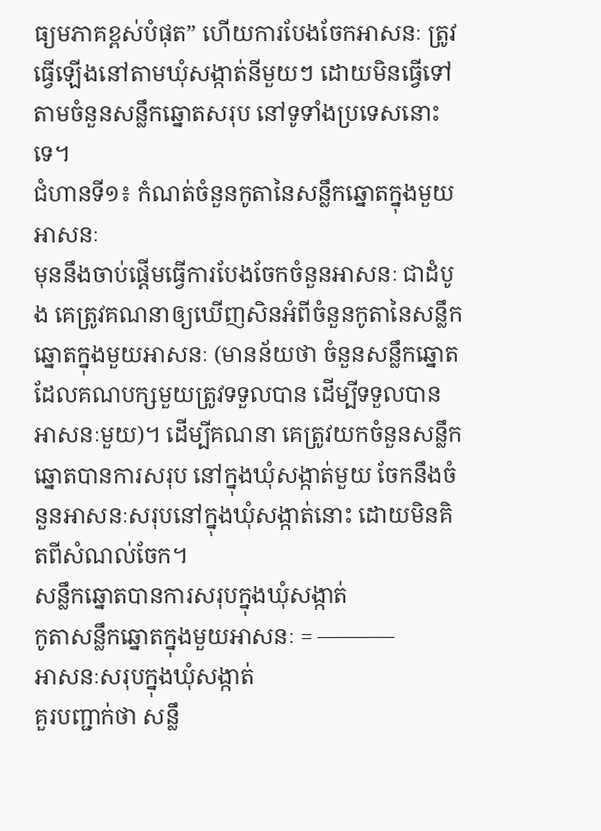ធ្យមភាគខ្ពស់បំផុត” ហើយការបែងចែកអាសនៈ ត្រូវធ្វើឡើងនៅតាមឃុំសង្កាត់នីមួយៗ ដោយមិនធ្វើទៅតាមចំនួនសន្លឹកឆ្នោតសរុប នៅទូទាំងប្រទេសនោះទេ។
ជំហានទី១៖ កំណត់ចំនួនកូតានៃសន្លឹកឆ្នោតក្នុងមួយអាសនៈ
មុននឹងចាប់ផ្តើមធ្វើការបែងចែកចំនួនអាសនៈ ជាដំបូង គេត្រូវគណនាឲ្យឃើញសិនអំពីចំនួនកូតានៃសន្លឹកឆ្នោតក្នុងមួយអាសនៈ (មានន័យថា ចំនួនសន្លឹកឆ្នោត ដែលគណបក្សមួយត្រូវទទួលបាន ដើម្បីទទួលបានអាសនៈមួយ)។ ដើម្បីគណនា គេត្រូវយកចំនួនសន្លឹកឆ្នោតបានការសរុប នៅក្នុងឃុំសង្កាត់មួយ ចែកនឹងចំនួនអាសនៈសរុបនៅក្នុងឃុំសង្កាត់នោះ ដោយមិនគិតពីសំណល់ចែក។
សន្លឹកឆ្នោតបានការសរុបក្នុងឃុំសង្កាត់
កូតាសន្លឹកឆ្នោតក្នុងមួយអាសនៈ = ———–
អាសនៈសរុបក្នុងឃុំសង្កាត់
គួរបញ្ជាក់ថា សន្លឹ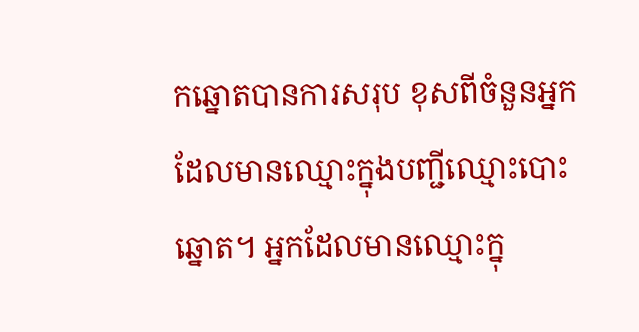កឆ្នោតបានការសរុប ខុសពីចំនួនអ្នកដែលមានឈ្មោះក្នុងបញ្ជីឈ្មោះបោះឆ្នោត។ អ្នកដែលមានឈ្មោះក្នុ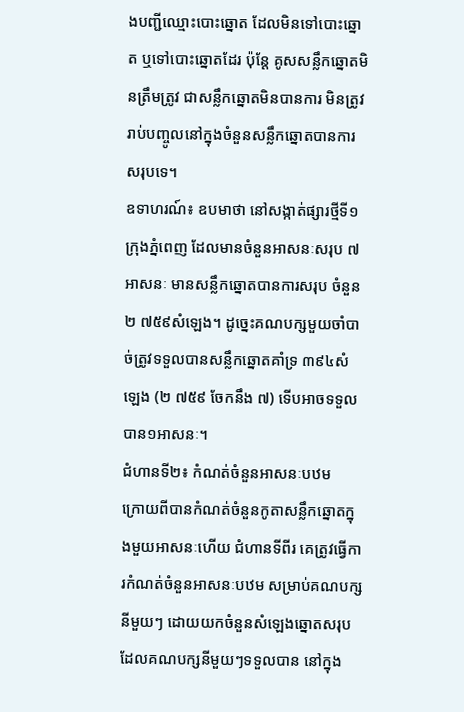ងបញ្ជីឈ្មោះបោះឆ្នោត ដែលមិនទៅបោះឆ្នោត ឬទៅបោះឆ្នោតដែរ ប៉ុន្តែ គូសសន្លឹកឆ្នោតមិនត្រឹមត្រូវ ជាសន្លឹកឆ្នោតមិនបានការ មិនត្រូវរាប់បញ្ចូលនៅក្នុងចំនួនសន្លឹកឆ្នោតបានការសរុបទេ។
ឧទាហរណ៍៖ ឧបមាថា នៅសង្កាត់ផ្សារថ្មីទី១ ក្រុងភ្នំពេញ ដែលមានចំនួនអាសនៈសរុប ៧អាសនៈ មានសន្លឹកឆ្នោតបានការសរុប ចំនួន ២ ៧៥៩សំឡេង។ ដូច្នេះគណបក្សមួយចាំបាច់ត្រូវទទួលបានសន្លឹកឆ្នោតគាំទ្រ ៣៩៤សំឡេង (២ ៧៥៩ ចែកនឹង ៧) ទើបអាចទទួលបាន១អាសនៈ។
ជំហានទី២៖ កំណត់ចំនួនអាសនៈបឋម
ក្រោយពីបានកំណត់ចំនួនកូតាសន្លឹកឆ្នោតក្នុងមួយអាសនៈហើយ ជំហានទីពីរ គេត្រូវធ្វើការកំណត់ចំនួនអាសនៈបឋម សម្រាប់គណបក្សនីមួយៗ ដោយយកចំនួនសំឡេងឆ្នោតសរុប ដែលគណបក្សនីមួយៗទទួលបាន នៅក្នុង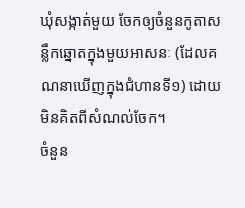ឃុំសង្កាត់មួយ ចែកឲ្យចំនួនកូតាសន្លឹកឆ្នោតក្នុងមួយអាសនៈ (ដែលគណនាឃើញក្នុងជំហានទី១) ដោយមិនគិតពីសំណល់ចែក។
ចំនួន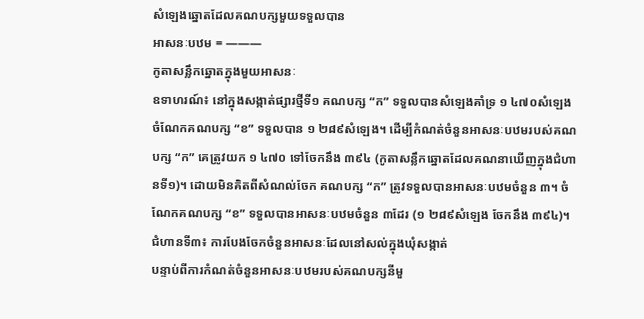សំឡេងឆ្នោតដែលគណបក្សមួយទទួលបាន
អាសនៈបឋម = ———
កូតាសន្លឹកឆ្នោតក្នុងមួយអាសនៈ
ឧទាហរណ៍៖ នៅក្នុងសង្កាត់ផ្សារថ្មីទី១ គណបក្ស “ក” ទទួលបានសំឡេងគាំទ្រ ១ ៤៧០សំឡេង ចំណែកគណបក្ស “ខ” ទទួលបាន ១ ២៨៩សំឡេង។ ដើម្បីកំណត់ចំនួនអាសនៈបឋមរបស់គណបក្ស “ក” គេត្រូវយក ១ ៤៧០ ទៅចែកនឹង ៣៩៤ (កូតាសន្លឹកឆ្នោតដែលគណនាឃើញក្នុងជំហានទី១)។ ដោយមិនគិតពីសំណល់ចែក គណបក្ស “ក” ត្រូវទទួលបានអាសនៈបឋមចំនួន ៣។ ចំណែកគណបក្ស “ខ” ទទួលបានអាសនៈបឋមចំនួន ៣ដែរ (១ ២៨៩សំឡេង ចែកនឹង ៣៩៤)។
ជំហានទី៣៖ ការបែងចែកចំនួនអាសនៈដែលនៅសល់ក្នុងឃុំសង្កាត់
បន្ទាប់ពីការកំណត់ចំនួនអាសនៈបឋមរបស់គណបក្សនីមួ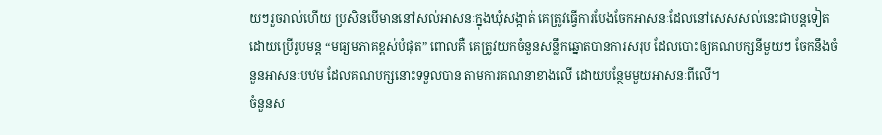យៗរួចរាល់ហើយ ប្រសិនបើមាននៅសល់អាសនៈក្នុងឃុំសង្កាត់ គេត្រូវធ្វើការបែងចែកអាសនៈដែលនៅសេសសល់នេះជាបន្តទៀត ដោយប្រើរូបមន្ត “មធ្យមភាគខ្ពស់បំផុត” ពោលគឺ គេត្រូវយកចំនួនសន្លឹកឆ្នោតបានការសរុប ដែលបោះឲ្យគណបក្សនីមួយៗ ចែកនឹងចំនួនអាសនៈបឋម ដែលគណបក្សនោះទទួលបាន តាមការគណនាខាងលើ ដោយបន្ថែមមួយអាសនៈពីលើ។
ចំនួនស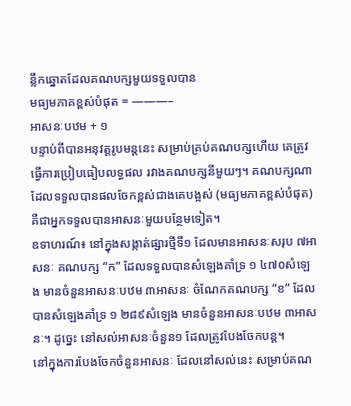ន្លឹកឆ្នោតដែលគណបក្សមួយទទួលបាន
មធ្យមភាគខ្ពស់បំផុត = ———–
អាសនៈបឋម + ១
បន្ទាប់ពីបានអនុវត្តរូបមន្តនេះ សម្រាប់គ្រប់គណបក្សហើយ គេត្រូវធ្វើការប្រៀបធៀបលទ្ធផល រវាងគណបក្សនីមួយៗ។ គណបក្សណា ដែលទទួលបានផលចែកខ្ពស់ជាងគេបង្អស់ (មធ្យមភាគខ្ពស់បំផុត) គឺជាអ្នកទទួលបានអាសនៈមួយបន្ថែមទៀត។
ឧទាហរណ៍៖ នៅក្នុងសង្កាត់ផ្សារថ្មីទី១ ដែលមានអាសនៈសរុប ៧អាសនៈ គណបក្ស “ក” ដែលទទួលបានសំឡេងគាំទ្រ ១ ៤៧០សំឡេង មានចំនួនអាសនៈបឋម ៣អាសនៈ ចំណែកគណបក្ស “ខ” ដែលបានសំឡេងគាំទ្រ ១ ២៨៩សំឡេង មានចំនួនអាសនៈបឋម ៣អាសនៈ។ ដូច្នេះ នៅសល់អាសនៈចំនួន១ ដែលត្រូវបែងចែកបន្ត។
នៅក្នុងការបែងចែកចំនួនអាសនៈ ដែលនៅសល់នេះ សម្រាប់គណ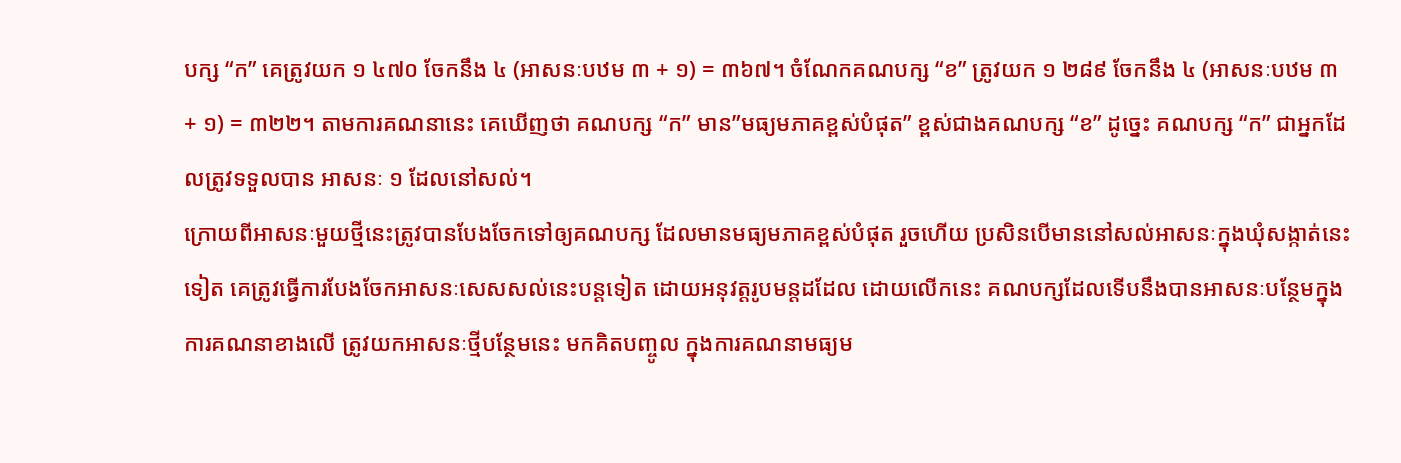បក្ស “ក” គេត្រូវយក ១ ៤៧០ ចែកនឹង ៤ (អាសនៈបឋម ៣ + ១) = ៣៦៧។ ចំណែកគណបក្ស “ខ” ត្រូវយក ១ ២៨៩ ចែកនឹង ៤ (អាសនៈបឋម ៣ + ១) = ៣២២។ តាមការគណនានេះ គេឃើញថា គណបក្ស “ក” មាន”មធ្យមភាគខ្ពស់បំផុត” ខ្ពស់ជាងគណបក្ស “ខ” ដូច្នេះ គណបក្ស “ក” ជាអ្នកដែលត្រូវទទួលបាន អាសនៈ ១ ដែលនៅសល់។
ក្រោយពីអាសនៈមួយថ្មីនេះត្រូវបានបែងចែកទៅឲ្យគណបក្ស ដែលមានមធ្យមភាគខ្ពស់បំផុត រួចហើយ ប្រសិនបើមាននៅសល់អាសនៈក្នុងឃុំសង្កាត់នេះទៀត គេត្រូវធ្វើការបែងចែកអាសនៈសេសសល់នេះបន្តទៀត ដោយអនុវត្តរូបមន្តដដែល ដោយលើកនេះ គណបក្សដែលទើបនឹងបានអាសនៈបន្ថែមក្នុងការគណនាខាងលើ ត្រូវយកអាសនៈថ្មីបន្ថែមនេះ មកគិតបញ្ចូល ក្នុងការគណនាមធ្យម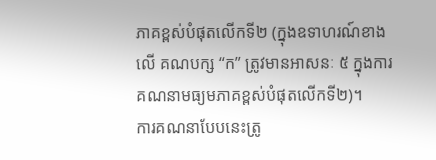ភាគខ្ពស់បំផុតលើកទី២ (ក្នុងឧទាហរណ៍ខាងលើ គណបក្ស “ក” ត្រូវមានអាសនៈ ៥ ក្នុងការគណនាមធ្យមភាគខ្ពស់បំផុតលើកទី២)។
ការគណនាបែបនេះត្រូ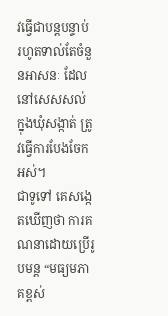វធ្វើជាបន្តបន្ទាប់ រហូតទាល់តែចំនួនអាសនៈ ដែលនៅសេសសល់ ក្នុងឃុំសង្កាត់ ត្រូវធ្វើការបែងចែកអស់។
ជាទូទៅ គេសង្កេតឃើញថា ការគណនាដោយប្រើរូបមន្ត “មធ្យមភាគខ្ពស់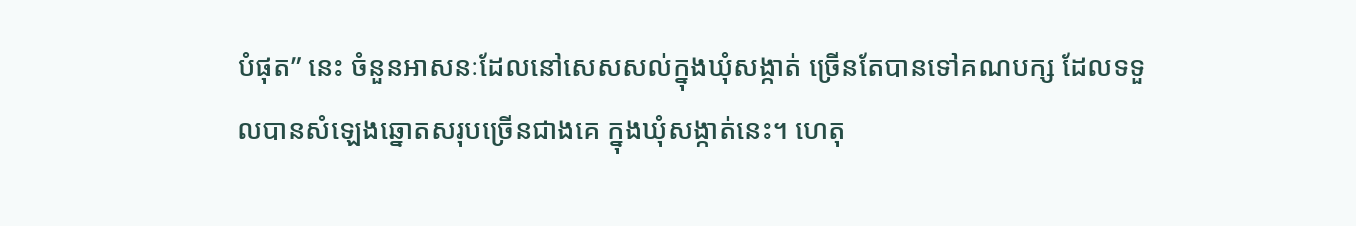បំផុត” នេះ ចំនួនអាសនៈដែលនៅសេសសល់ក្នុងឃុំសង្កាត់ ច្រើនតែបានទៅគណបក្ស ដែលទទួលបានសំឡេងឆ្នោតសរុបច្រើនជាងគេ ក្នុងឃុំសង្កាត់នេះ។ ហេតុ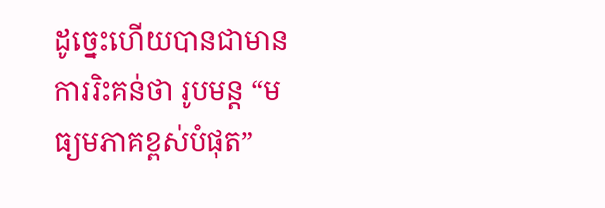ដូច្នេះហើយបានជាមានការរិះគន់ថា រូបមន្ត “មធ្យមភាគខ្ពស់បំផុត”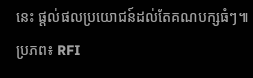នេះ ផ្តល់ផលប្រយោជន៍ដល់តែគណបក្សធំៗ៕ ប្រភព៖ RFI